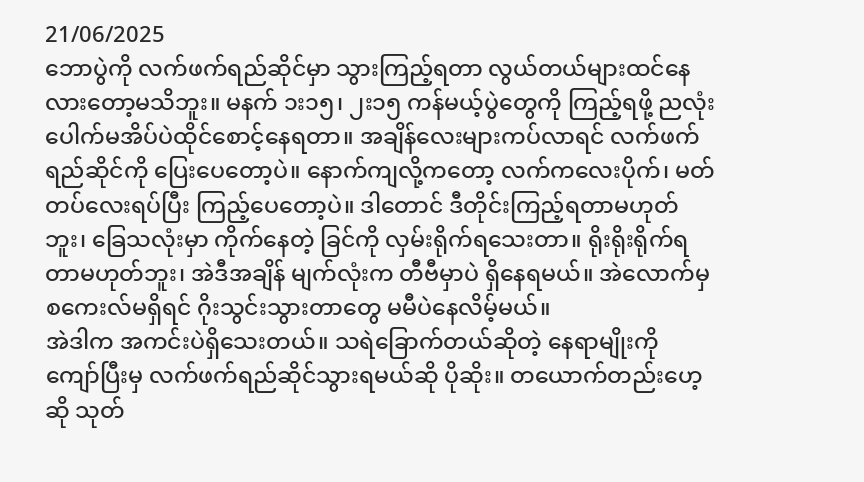21/06/2025
ဘောပွဲကို လက်ဖက်ရည်ဆိုင်မှာ သွားကြည့်ရတာ လွယ်တယ်များထင်နေလားတော့မသိဘူး။ မနက် ၁း၁၅၊ ၂း၁၅ ကန်မယ့်ပွဲတွေကို ကြည့်ရဖို့ ညလုံးပေါက်မအိပ်ပဲထိုင်စောင့်နေရတာ။ အချိန်လေးများကပ်လာရင် လက်ဖက်ရည်ဆိုင်ကို ပြေးပေတော့ပဲ။ နောက်ကျလို့ကတော့ လက်ကလေးပိုက်၊ မတ်တပ်လေးရပ်ပြီး ကြည့်ပေတော့ပဲ။ ဒါတောင် ဒီတိုင်းကြည့်ရတာမဟုတ်ဘူး၊ ခြေသလုံးမှာ ကိုက်နေတဲ့ ခြင်ကို လှမ်းရိုက်ရသေးတာ။ ရိုးရိုးရိုက်ရတာမဟုတ်ဘူး၊ အဲဒီအချိန် မျက်လုံးက တီဗီမှာပဲ ရှိနေရမယ်။ အဲလောက်မှ စကေးလ်မရှိရင် ဂိုးသွင်းသွားတာတွေ မမီပဲနေလိမ့်မယ်။
အဲဒါက အကင်းပဲရှိသေးတယ်။ သရဲခြောက်တယ်ဆိုတဲ့ နေရာမျိုးကို ကျော်ပြီးမှ လက်ဖက်ရည်ဆိုင်သွားရမယ်ဆို ပိုဆိုး။ တယောက်တည်းဟေ့ဆို သုတ်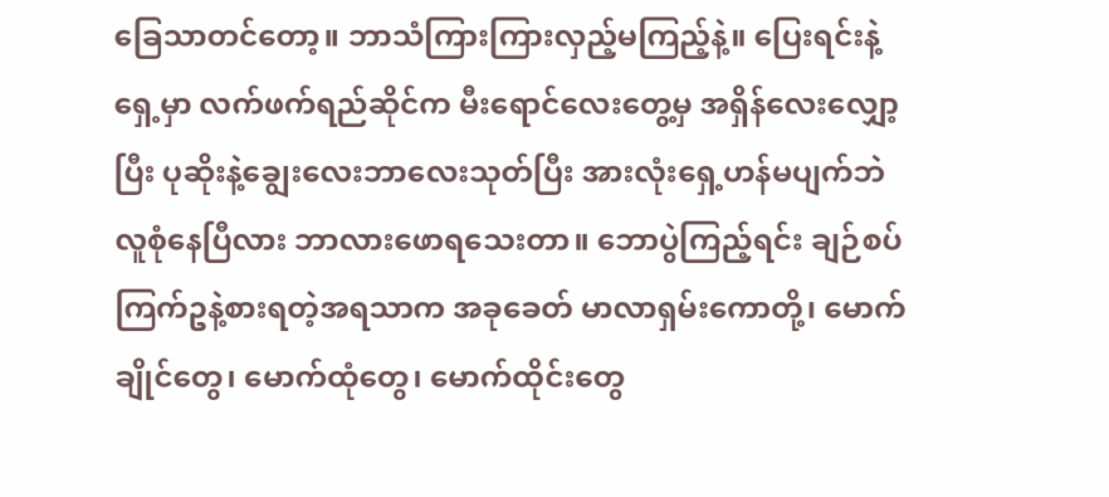ခြေသာတင်တော့။ ဘာသံကြားကြားလှည့်မကြည့်နဲ့။ ပြေးရင်းနဲ့ ရှေ့မှာ လက်ဖက်ရည်ဆိုင်က မီးရောင်လေးတွေ့မှ အရှိန်လေးလျှော့ပြီး ပုဆိုးနဲ့ချွေးလေးဘာလေးသုတ်ပြီး အားလုံးရှေ့ဟန်မပျက်ဘဲ လူစုံနေပြီလား ဘာလားဖောရသေးတာ။ ဘောပွဲကြည့်ရင်း ချဉ်စပ်ကြက်ဥနဲ့စားရတဲ့အရသာက အခုခေတ် မာလာရှမ်းကောတို့၊ မောက်ချိုင်တွေ၊ မောက်ထုံတွေ၊ မောက်ထိုင်းတွေ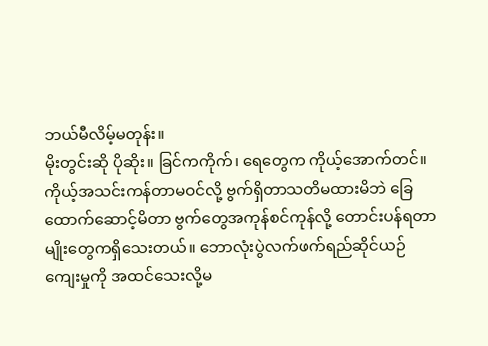ဘယ်မီလိမ့်မတုန်း။
မိုးတွင်းဆို ပိုဆိုး။ ခြင်ကကိုက်၊ ရေတွေက ကိုယ့်အောက်တင်။ ကိုယ့်အသင်းကန်တာမဝင်လို့ ဗွက်ရှိတာသတိမထားမိဘဲ ခြေထောက်ဆောင့်မိတာ ဗွက်တွေအကုန်စင်ကုန်လို့ တောင်းပန်ရတာမျိုးတွေကရှိသေးတယ်။ ဘောလုံးပွဲလက်ဖက်ရည်ဆိုင်ယဉ်ကျေးမှုကို အထင်သေးလို့မ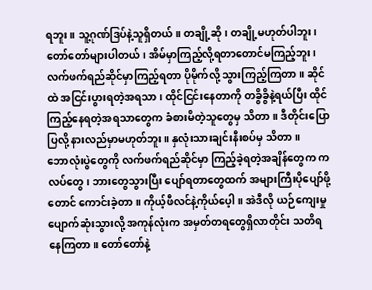ရဘူး။ သူ့ဂုဏ်ဒြပ်နဲ့သူရှိတယ်။ တချို့ဆို၊ တချို့မဟုတ်ပါဘူး၊ တော်တော်များပါတယ်၊ အိမ်မှာကြည့်လို့ရတာတောင်မကြည့်ဘူး၊ လက်ဖက်ရည်ဆိုင်မှာကြည့်ရတာ ပိုမိုက်လို့ သွားကြည့်ကြတာ။ ဆိုင်ထဲ အငြင်းပွားရတဲ့အရသာ၊ ထိုင်ငြင်းနေတာကို တခွိခွိနဲ့ရယ်ပြီး ထိုင်ကြည့်နေရတဲ့အရသာတွေက ခံစားမိတဲ့သူတွေမှ သိတာ။ ဒီတိုင်းပြောပြလို့ နားလည်မှာမဟုတ်ဘူး။ နှလုံးသားချင်းနီးစပ်မှ သိတာ။
ဘောလုံးပွဲတွေကို လက်ဖက်ရည်ဆိုင်မှာ ကြည့်ခဲ့ရတဲ့အချိန်တွေက ကလပ်တွေ၊ ဘားတွေသွားပြီး ပျော်ရတာတွေထက် အများကြီးပိုပျော်ဖို့တောင် ကောင်းခဲ့တာ။ ကိုယ့်ဖီလင်နဲ့ကိုယ်ပေ့ါ။ အဲဒီလို ယဉ်ကျေးမှုပျောက်ဆုံးသွားလို့ အကုန်လုံးက အမှတ်တရတွေရှိလာတိုင်း သတိရနေကြတာ။ တော်တော်နဲ့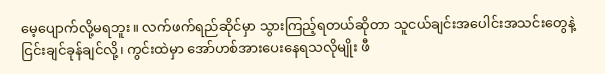မေ့ပျောက်လို့မရဘူး။ လက်ဖက်ရည်ဆိုင်မှာ သွားကြည့်ရတယ်ဆိုတာ သူငယ်ချင်းအပေါင်းအသင်းတွေနဲ့ ငြင်းချင်ခုန်ချင်လို့၊ ကွင်းထဲမှာ အော်ဟစ်အားပေးနေရသလိုမျိုး ဖီ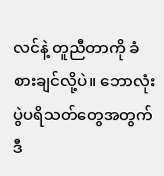လင်နဲ့ တူညီတာကို ခံစားချင်လို့ပဲ။ ဘောလုံးပွဲပရိသတ်တွေအတွက် ဒီ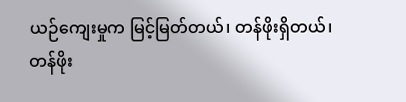ယဉ်ကျေးမှုက မြင့်မြတ်တယ်၊ တန်ဖိုးရှိတယ်၊ တန်ဖိုး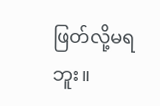ဖြတ်လို့မရဘူး။